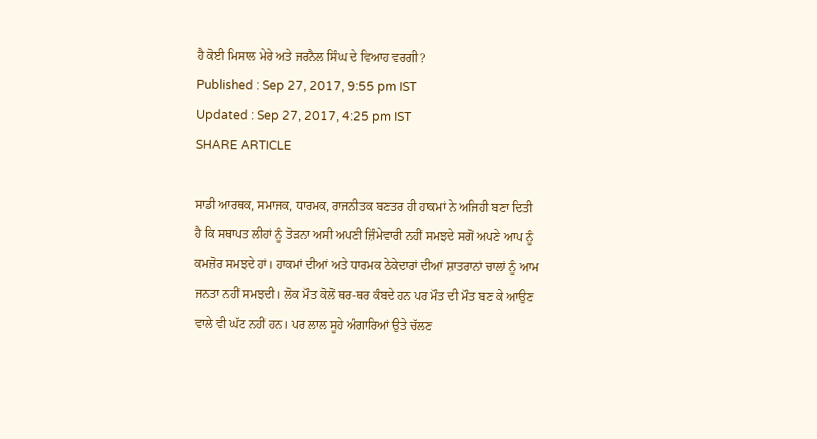ਹੈ ਕੋਈ ਮਿਸਾਲ ਮੇਰੇ ਅਤੇ ਜਰਨੈਲ ਸਿੰਘ ਦੇ ਵਿਆਹ ਵਰਗੀ?
Published : Sep 27, 2017, 9:55 pm IST
Updated : Sep 27, 2017, 4:25 pm IST
SHARE ARTICLE

ਸਾਡੀ ਆਰਥਕ, ਸਮਾਜਕ, ਧਾਰਮਕ, ਰਾਜਨੀਤਕ ਬਣਤਰ ਹੀ ਹਾਕਮਾਂ ਨੇ ਅਜਿਹੀ ਬਣਾ ਦਿਤੀ ਹੈ ਕਿ ਸਥਾਪਤ ਲੀਹਾਂ ਨੂੰ ਤੋੜਨਾ ਅਸੀ ਅਪਣੀ ਜ਼ਿੰਮੇਵਾਰੀ ਨਹੀਂ ਸਮਝਦੇ ਸਗੋਂ ਅਪਣੇ ਆਪ ਨੂੰ ਕਮਜ਼ੋਰ ਸਮਝਦੇ ਹਾਂ। ਹਾਕਮਾਂ ਦੀਆਂ ਅਤੇ ਧਾਰਮਕ ਠੇਕੇਦਾਰਾਂ ਦੀਆਂ ਸ਼ਾਤਰਾਨਾਂ ਚਾਲਾਂ ਨੂੰ ਆਮ ਜਨਤਾ ਨਹੀਂ ਸਮਝਦੀ। ਲੋਕ ਮੌਤ ਕੋਲੋਂ ਥਰ-ਥਰ ਕੰਬਦੇ ਹਨ ਪਰ ਮੌਤ ਦੀ ਮੌਤ ਬਣ ਕੇ ਆਉਣ ਵਾਲੇ ਵੀ ਘੱਟ ਨਹੀਂ ਹਨ। ਪਰ ਲਾਲ ਸੂਹੇ ਅੰਗਾਰਿਆਂ ਉਤੇ ਚੱਲਣ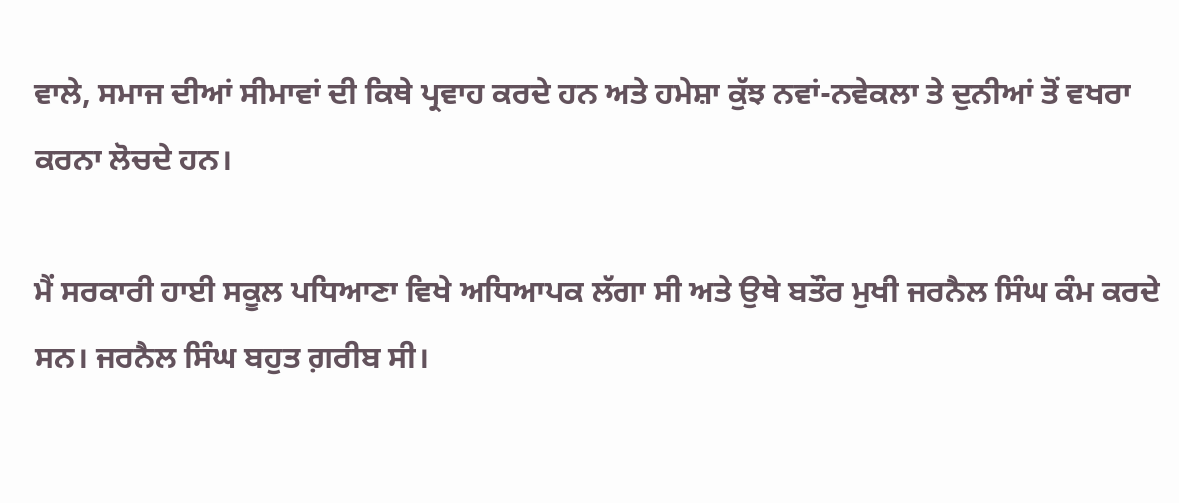ਵਾਲੇ, ਸਮਾਜ ਦੀਆਂ ਸੀਮਾਵਾਂ ਦੀ ਕਿਥੇ ਪ੍ਰਵਾਹ ਕਰਦੇ ਹਨ ਅਤੇ ਹਮੇਸ਼ਾ ਕੁੱਝ ਨਵਾਂ-ਨਵੇਕਲਾ ਤੇ ਦੁਨੀਆਂ ਤੋਂ ਵਖਰਾ ਕਰਨਾ ਲੋਚਦੇ ਹਨ।

ਮੈਂ ਸਰਕਾਰੀ ਹਾਈ ਸਕੂਲ ਪਧਿਆਣਾ ਵਿਖੇ ਅਧਿਆਪਕ ਲੱਗਾ ਸੀ ਅਤੇ ਉਥੇ ਬਤੌਰ ਮੁਖੀ ਜਰਨੈਲ ਸਿੰਘ ਕੰਮ ਕਰਦੇ ਸਨ। ਜਰਨੈਲ ਸਿੰਘ ਬਹੁਤ ਗ਼ਰੀਬ ਸੀ।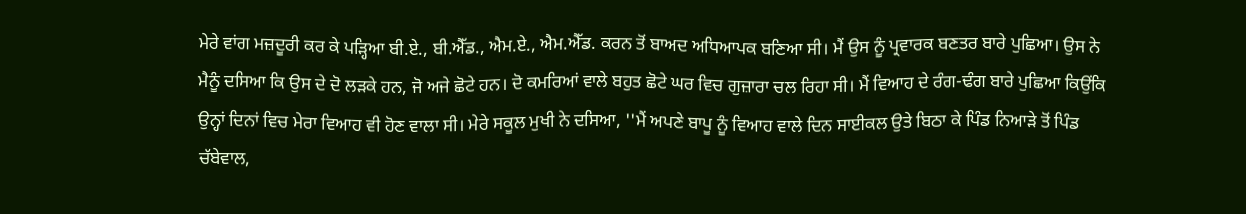ਮੇਰੇ ਵਾਂਗ ਮਜ਼ਦੂਰੀ ਕਰ ਕੇ ਪੜ੍ਹਿਆ ਬੀ.ਏ., ਬੀ.ਐੱਡ., ਐਮ.ਏ., ਐਮ.ਐੱਡ. ਕਰਨ ਤੋਂ ਬਾਅਦ ਅਧਿਆਪਕ ਬਣਿਆ ਸੀ। ਮੈਂ ਉਸ ਨੂੰ ਪ੍ਰਵਾਰਕ ਬਣਤਰ ਬਾਰੇ ਪੁਛਿਆ। ਉਸ ਨੇ ਮੈਨੂੰ ਦਸਿਆ ਕਿ ਉਸ ਦੇ ਦੋ ਲੜਕੇ ਹਨ, ਜੋ ਅਜੇ ਛੋਟੇ ਹਨ। ਦੋ ਕਮਰਿਆਂ ਵਾਲੇ ਬਹੁਤ ਛੋਟੇ ਘਰ ਵਿਚ ਗੁਜ਼ਾਰਾ ਚਲ ਰਿਹਾ ਸੀ। ਮੈਂ ਵਿਆਹ ਦੇ ਰੰਗ-ਢੰਗ ਬਾਰੇ ਪੁਛਿਆ ਕਿਉਂਕਿ ਉਨ੍ਹਾਂ ਦਿਨਾਂ ਵਿਚ ਮੇਰਾ ਵਿਆਹ ਵੀ ਹੋਣ ਵਾਲਾ ਸੀ। ਮੇਰੇ ਸਕੂਲ ਮੁਖੀ ਨੇ ਦਸਿਆ, ''ਮੈਂ ਅਪਣੇ ਬਾਪੂ ਨੂੰ ਵਿਆਹ ਵਾਲੇ ਦਿਨ ਸਾਈਕਲ ਉਤੇ ਬਿਠਾ ਕੇ ਪਿੰਡ ਨਿਆੜੇ ਤੋਂ ਪਿੰਡ ਚੱਬੇਵਾਲ,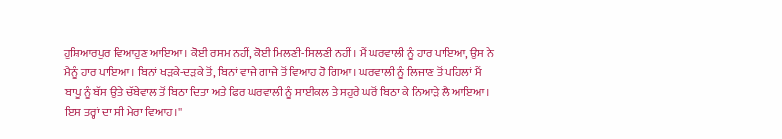ਹੁਸ਼ਿਆਰਪੁਰ ਵਿਆਹੁਣ ਆਇਆ। ਕੋਈ ਰਸਮ ਨਹੀਂ, ਕੋਈ ਮਿਲਣੀ-ਸਿਲਣੀ ਨਹੀਂ। ਮੈਂ ਘਰਵਾਲੀ ਨੂੰ ਹਾਰ ਪਾਇਆ, ਉਸ ਨੇ ਮੈਨੂੰ ਹਾਰ ਪਾਇਆ। ਬਿਨਾਂ ਖੜਕੇ-ਦੜਕੇ ਤੋਂ, ਬਿਨਾਂ ਵਾਜੇ ਗਾਜੇ ਤੋਂ ਵਿਆਹ ਹੋ ਗਿਆ। ਘਰਵਾਲੀ ਨੂੰ ਲਿਜਾਣ ਤੋਂ ਪਹਿਲਾਂ ਮੈਂ ਬਾਪੂ ਨੂੰ ਬੱਸ ਉਤੇ ਚੱਬੇਵਾਲ ਤੋਂ ਬਿਠਾ ਦਿਤਾ ਅਤੇ ਫਿਰ ਘਰਵਾਲੀ ਨੂੰ ਸਾਈਕਲ ਤੇ ਸਹੁਰੇ ਘਰੋਂ ਬਿਠਾ ਕੇ ਨਿਆੜੇ ਲੈ ਆਇਆ। ਇਸ ਤਰ੍ਹਾਂ ਦਾ ਸੀ ਮੇਰਾ ਵਿਆਹ।''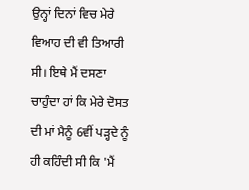ਉਨ੍ਹਾਂ ਦਿਨਾਂ ਵਿਚ ਮੇਰੇ ਵਿਆਹ ਦੀ ਵੀ ਤਿਆਰੀ ਸੀ। ਇਥੇ ਮੈਂ ਦਸਣਾ ਚਾਹੁੰਦਾ ਹਾਂ ਕਿ ਮੇਰੇ ਦੋਸਤ ਦੀ ਮਾਂ ਮੈਨੂੰ 6ਵੀਂ ਪੜ੍ਹਦੇ ਨੂੰ ਹੀ ਕਹਿੰਦੀ ਸੀ ਕਿ 'ਮੈਂ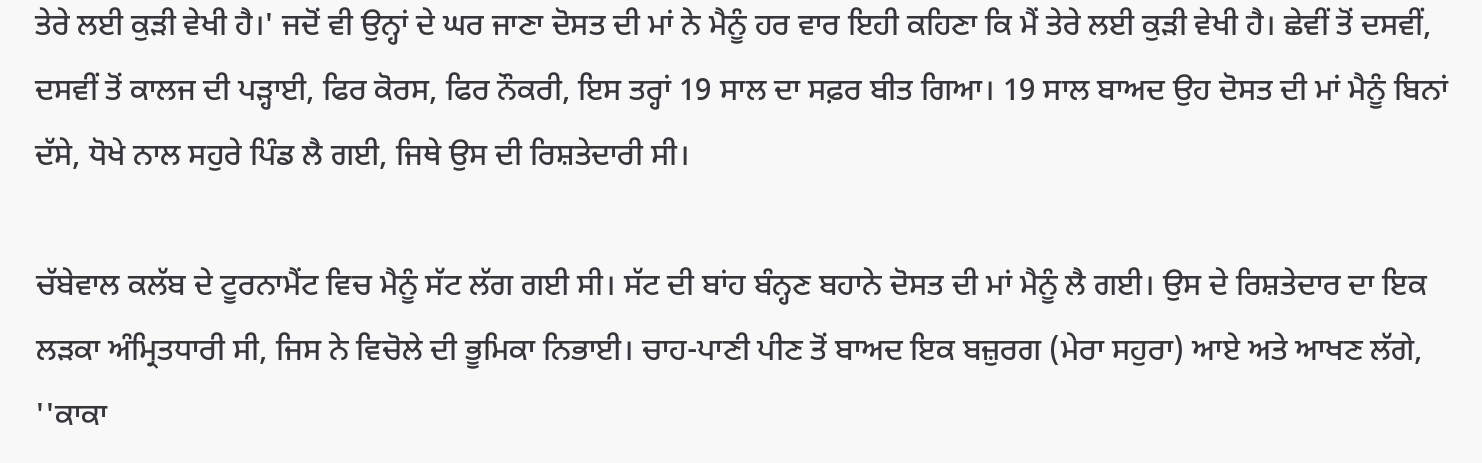ਤੇਰੇ ਲਈ ਕੁੜੀ ਵੇਖੀ ਹੈ।' ਜਦੋਂ ਵੀ ਉਨ੍ਹਾਂ ਦੇ ਘਰ ਜਾਣਾ ਦੋਸਤ ਦੀ ਮਾਂ ਨੇ ਮੈਨੂੰ ਹਰ ਵਾਰ ਇਹੀ ਕਹਿਣਾ ਕਿ ਮੈਂ ਤੇਰੇ ਲਈ ਕੁੜੀ ਵੇਖੀ ਹੈ। ਛੇਵੀਂ ਤੋਂ ਦਸਵੀਂ, ਦਸਵੀਂ ਤੋਂ ਕਾਲਜ ਦੀ ਪੜ੍ਹਾਈ, ਫਿਰ ਕੋਰਸ, ਫਿਰ ਨੌਕਰੀ, ਇਸ ਤਰ੍ਹਾਂ 19 ਸਾਲ ਦਾ ਸਫ਼ਰ ਬੀਤ ਗਿਆ। 19 ਸਾਲ ਬਾਅਦ ਉਹ ਦੋਸਤ ਦੀ ਮਾਂ ਮੈਨੂੰ ਬਿਨਾਂ ਦੱਸੇ, ਧੋਖੇ ਨਾਲ ਸਹੁਰੇ ਪਿੰਡ ਲੈ ਗਈ, ਜਿਥੇ ਉਸ ਦੀ ਰਿਸ਼ਤੇਦਾਰੀ ਸੀ।

ਚੱਬੇਵਾਲ ਕਲੱਬ ਦੇ ਟੂਰਨਾਮੈਂਟ ਵਿਚ ਮੈਨੂੰ ਸੱਟ ਲੱਗ ਗਈ ਸੀ। ਸੱਟ ਦੀ ਬਾਂਹ ਬੰਨ੍ਹਣ ਬਹਾਨੇ ਦੋਸਤ ਦੀ ਮਾਂ ਮੈਨੂੰ ਲੈ ਗਈ। ਉਸ ਦੇ ਰਿਸ਼ਤੇਦਾਰ ਦਾ ਇਕ ਲੜਕਾ ਅੰਮ੍ਰਿਤਧਾਰੀ ਸੀ, ਜਿਸ ਨੇ ਵਿਚੋਲੇ ਦੀ ਭੂਮਿਕਾ ਨਿਭਾਈ। ਚਾਹ-ਪਾਣੀ ਪੀਣ ਤੋਂ ਬਾਅਦ ਇਕ ਬਜ਼ੁਰਗ (ਮੇਰਾ ਸਹੁਰਾ) ਆਏ ਅਤੇ ਆਖਣ ਲੱਗੇ, ''ਕਾਕਾ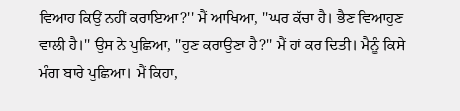ਵਿਆਹ ਕਿਉਂ ਨਹੀਂ ਕਰਾਇਆ?'' ਮੈਂ ਆਖਿਆ, ''ਘਰ ਕੱਚਾ ਹੈ। ਭੈਣ ਵਿਆਹੁਣ ਵਾਲੀ ਹੈ।'' ਉਸ ਨੇ ਪੁਛਿਆ, ''ਹੁਣ ਕਰਾਉਣਾ ਹੈ?'' ਮੈਂ ਹਾਂ ਕਰ ਦਿਤੀ। ਮੈਨੂੰ ਕਿਸੇ ਮੰਗ ਬਾਰੇ ਪੁਛਿਆ। ਮੈਂ ਕਿਹਾ,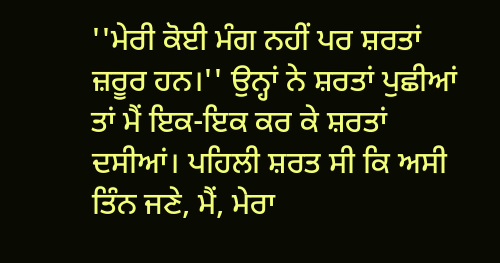''ਮੇਰੀ ਕੋਈ ਮੰਗ ਨਹੀਂ ਪਰ ਸ਼ਰਤਾਂ ਜ਼ਰੂਰ ਹਨ।'' ਉਨ੍ਹਾਂ ਨੇ ਸ਼ਰਤਾਂ ਪੁਛੀਆਂ ਤਾਂ ਮੈਂ ਇਕ-ਇਕ ਕਰ ਕੇ ਸ਼ਰਤਾਂ ਦਸੀਆਂ। ਪਹਿਲੀ ਸ਼ਰਤ ਸੀ ਕਿ ਅਸੀ ਤਿੰਨ ਜਣੇ, ਮੈਂ, ਮੇਰਾ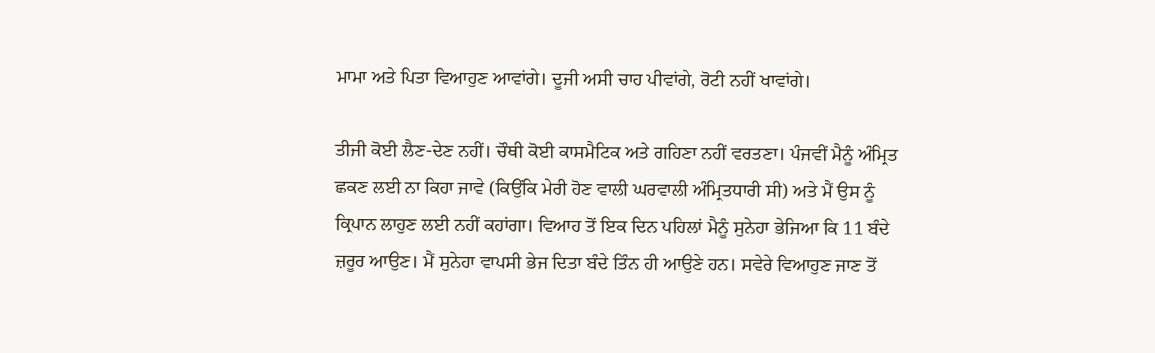ਮਾਮਾ ਅਤੇ ਪਿਤਾ ਵਿਆਹੁਣ ਆਵਾਂਗੇ। ਦੂਜੀ ਅਸੀ ਚਾਹ ਪੀਵਾਂਗੇ, ਰੋਟੀ ਨਹੀਂ ਖਾਵਾਂਗੇ।

ਤੀਜੀ ਕੋਈ ਲੈਣ-ਦੇਣ ਨਹੀਂ। ਚੌਥੀ ਕੋਈ ਕਾਸਮੈਟਿਕ ਅਤੇ ਗਹਿਣਾ ਨਹੀਂ ਵਰਤਣਾ। ਪੰਜਵੀਂ ਮੈਨੂੰ ਅੰਮ੍ਰਿਤ ਛਕਣ ਲਈ ਨਾ ਕਿਹਾ ਜਾਵੇ (ਕਿਉਂਕਿ ਮੇਰੀ ਹੋਣ ਵਾਲੀ ਘਰਵਾਲੀ ਅੰਮ੍ਰਿਤਧਾਰੀ ਸੀ) ਅਤੇ ਮੈਂ ਉਸ ਨੂੰ ਕ੍ਰਿਪਾਨ ਲਾਹੁਣ ਲਈ ਨਹੀਂ ਕਹਾਂਗਾ। ਵਿਆਹ ਤੋਂ ਇਕ ਦਿਨ ਪਹਿਲਾਂ ਮੈਨੂੰ ਸੁਨੇਹਾ ਭੇਜਿਆ ਕਿ 11 ਬੰਦੇ ਜ਼ਰੂਰ ਆਉਣ। ਮੈਂ ਸੁਨੇਹਾ ਵਾਪਸੀ ਭੇਜ ਦਿਤਾ ਬੰਦੇ ਤਿੰਨ ਹੀ ਆਉਣੇ ਹਨ। ਸਵੇਰੇ ਵਿਆਹੁਣ ਜਾਣ ਤੋਂ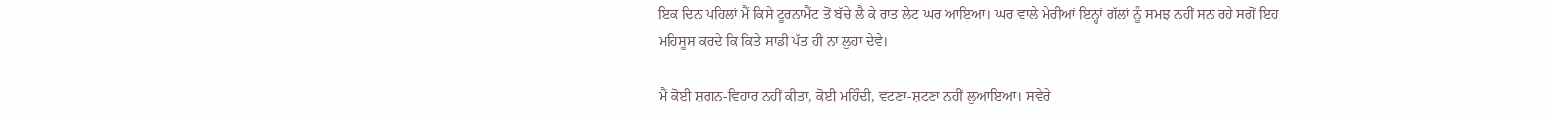ਇਕ ਦਿਨ ਪਹਿਲਾਂ ਮੈਂ ਕਿਸੇ ਟੂਰਨਾਮੈਂਟ ਤੋਂ ਬੱਚੇ ਲੈ ਕੇ ਰਾਤ ਲੇਟ ਘਰ ਆਇਆ। ਘਰ ਵਾਲੇ ਮੇਰੀਆਂ ਇਨ੍ਹਾਂ ਗੱਲਾਂ ਨੂੰ ਸਮਝ ਨਹੀਂ ਸਨ ਰਹੇ ਸਗੋਂ ਇਹ ਮਹਿਸੂਸ ਕਰਦੇ ਕਿ ਕਿਤੇ ਸਾਡੀ ਪੱਤ ਹੀ ਨਾ ਲੁਹਾ ਦੇਵੇ।

ਮੈਂ ਕੋਈ ਸ਼ਗਨ-ਵਿਹਾਰ ਨਹੀਂ ਕੀਤਾ, ਕੋਈ ਮਹਿੰਦੀ, ਵਟਣਾ-ਸ਼ਟਣਾ ਨਹੀਂ ਲੁਆਇਆ। ਸਵੇਰੇ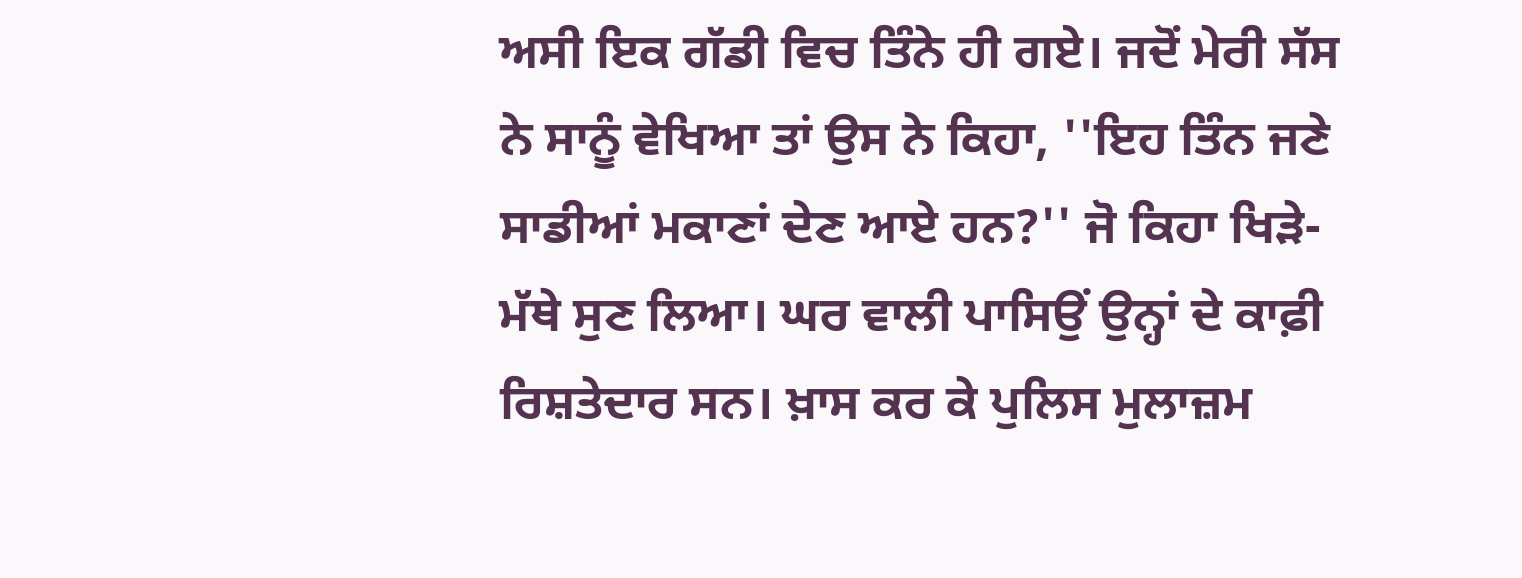ਅਸੀ ਇਕ ਗੱਡੀ ਵਿਚ ਤਿੰਨੇ ਹੀ ਗਏ। ਜਦੋਂ ਮੇਰੀ ਸੱਸ ਨੇ ਸਾਨੂੰ ਵੇਖਿਆ ਤਾਂ ਉਸ ਨੇ ਕਿਹਾ, ''ਇਹ ਤਿੰਨ ਜਣੇ ਸਾਡੀਆਂ ਮਕਾਣਾਂ ਦੇਣ ਆਏ ਹਨ?'' ਜੋ ਕਿਹਾ ਖਿੜੇ-ਮੱਥੇ ਸੁਣ ਲਿਆ। ਘਰ ਵਾਲੀ ਪਾਸਿਉਂ ਉਨ੍ਹਾਂ ਦੇ ਕਾਫ਼ੀ ਰਿਸ਼ਤੇਦਾਰ ਸਨ। ਖ਼ਾਸ ਕਰ ਕੇ ਪੁਲਿਸ ਮੁਲਾਜ਼ਮ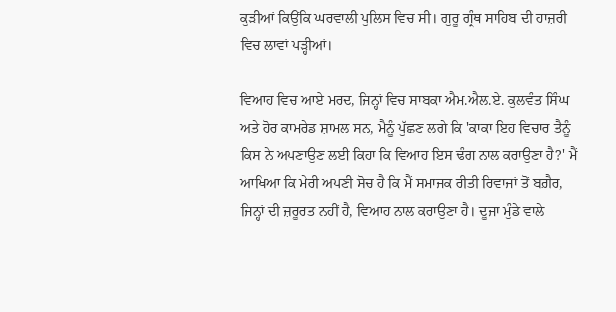ਕੁੜੀਆਂ ਕਿਉਂਕਿ ਘਰਵਾਲੀ ਪੁਲਿਸ ਵਿਚ ਸੀ। ਗੁਰੂ ਗ੍ਰੰਥ ਸਾਹਿਬ ਦੀ ਹਾਜ਼ਰੀ ਵਿਚ ਲਾਵਾਂ ਪੜ੍ਹੀਆਂ।

ਵਿਆਹ ਵਿਚ ਆਏ ਮਰਦ, ਜਿਨ੍ਹਾਂ ਵਿਚ ਸਾਬਕਾ ਐਮ.ਐਲ.ਏ. ਕੁਲਵੰਤ ਸਿੰਘ ਅਤੇ ਹੋਰ ਕਾਮਰੇਡ ਸ਼ਾਮਲ ਸਨ, ਮੈਨੂੰ ਪੁੱਛਣ ਲਗੇ ਕਿ 'ਕਾਕਾ ਇਹ ਵਿਚਾਰ ਤੈਨੂੰ ਕਿਸ ਨੇ ਅਪਣਾਉਣ ਲਈ ਕਿਹਾ ਕਿ ਵਿਆਹ ਇਸ ਢੰਗ ਨਾਲ ਕਰਾਉਣਾ ਹੈ?' ਮੈਂ ਆਖਿਆ ਕਿ ਮੇਰੀ ਅਪਣੀ ਸੋਚ ਹੈ ਕਿ ਮੈਂ ਸਮਾਜਕ ਰੀਤੀ ਰਿਵਾਜਾਂ ਤੋਂ ਬਗ਼ੈਰ, ਜਿਨ੍ਹਾਂ ਦੀ ਜ਼ਰੂਰਤ ਨਹੀਂ ਹੈ, ਵਿਆਹ ਨਾਲ ਕਰਾਉਣਾ ਹੈ। ਦੂਜਾ ਮੁੰਡੇ ਵਾਲੇ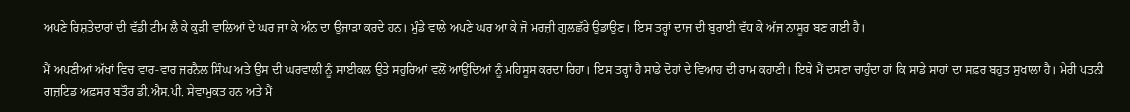ਅਪਣੇ ਰਿਸ਼ਤੇਦਾਰਾਂ ਦੀ ਵੱਡੀ ਟੀਮ ਲੈ ਕੇ ਕੁੜੀ ਵਾਲਿਆਂ ਦੇ ਘਰ ਜਾ ਕੇ ਅੰਨ ਦਾ ਉਜਾੜਾ ਕਰਦੇ ਹਨ। ਮੁੰਡੇ ਵਾਲੇ ਅਪਣੇ ਘਰ ਆ ਕੇ ਜੋ ਮਰਜ਼ੀ ਗੁਲਛੱਰੇ ਉਡਾਉਣ। ਇਸ ਤਰ੍ਹਾਂ ਦਾਜ ਦੀ ਬੁਰਾਈ ਵੱਧ ਕੇ ਅੱਜ ਨਾਸੂਰ ਬਣ ਗਈ ਹੈ।

ਮੈਂ ਅਪਣੀਆਂ ਅੱਖਾਂ ਵਿਚ ਵਾਰ-ਵਾਰ ਜਰਨੈਲ ਸਿੰਘ ਅਤੇ ਉਸ ਦੀ ਘਰਵਾਲੀ ਨੂੰ ਸਾਈਕਲ ਉਤੇ ਸਹੁਰਿਆਂ ਵਲੋਂ ਆਉਂਦਿਆਂ ਨੂੰ ਮਹਿਸੂਸ ਕਰਦਾ ਰਿਹਾ। ਇਸ ਤਰ੍ਹਾਂ ਹੈ ਸਾਡੇ ਦੋਹਾਂ ਦੇ ਵਿਆਹ ਦੀ ਰਾਮ ਕਹਾਣੀ। ਇਥੇ ਮੈਂ ਦਸਣਾ ਚਾਹੁੰਦਾ ਹਾਂ ਕਿ ਸਾਡੇ ਸਾਹਾਂ ਦਾ ਸਫ਼ਰ ਬਹੁਤ ਸੁਖਾਲਾ ਹੈ। ਮੇਰੀ ਪਤਨੀ ਗਜ਼ਟਿਡ ਅਫ਼ਸਰ ਬਤੌਰ ਡੀ.ਐਸ.ਪੀ. ਸੇਵਾਮੁਕਤ ਹਨ ਅਤੇ ਮੈਂ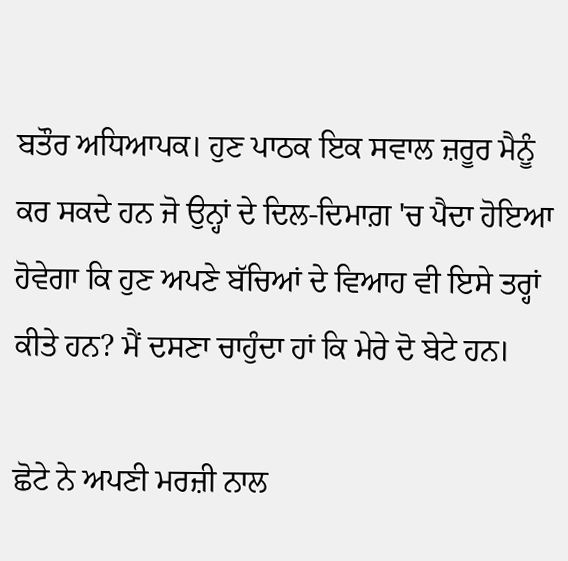ਬਤੌਰ ਅਧਿਆਪਕ। ਹੁਣ ਪਾਠਕ ਇਕ ਸਵਾਲ ਜ਼ਰੂਰ ਮੈਨੂੰ ਕਰ ਸਕਦੇ ਹਨ ਜੋ ਉਨ੍ਹਾਂ ਦੇ ਦਿਲ-ਦਿਮਾਗ਼ 'ਚ ਪੈਦਾ ਹੋਇਆ ਹੋਵੇਗਾ ਕਿ ਹੁਣ ਅਪਣੇ ਬੱਚਿਆਂ ਦੇ ਵਿਆਹ ਵੀ ਇਸੇ ਤਰ੍ਹਾਂ ਕੀਤੇ ਹਨ? ਮੈਂ ਦਸਣਾ ਚਾਹੁੰਦਾ ਹਾਂ ਕਿ ਮੇਰੇ ਦੋ ਬੇਟੇ ਹਨ।

ਛੋਟੇ ਨੇ ਅਪਣੀ ਮਰਜ਼ੀ ਨਾਲ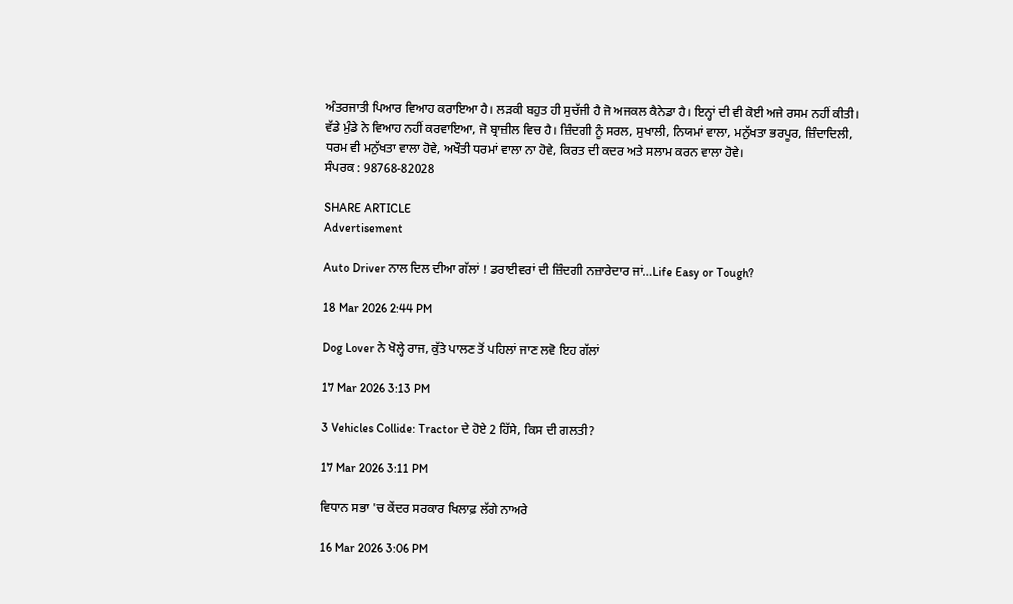ਅੰਤਰਜਾਤੀ ਪਿਆਰ ਵਿਆਹ ਕਰਾਇਆ ਹੈ। ਲੜਕੀ ਬਹੁਤ ਹੀ ਸੁਚੱਜੀ ਹੈ ਜੋ ਅਜਕਲ ਕੈਨੇਡਾ ਹੈ। ਇਨ੍ਹਾਂ ਦੀ ਵੀ ਕੋਈ ਅਜੇ ਰਸਮ ਨਹੀਂ ਕੀਤੀ। ਵੱਡੇ ਮੁੰਡੇ ਨੇ ਵਿਆਹ ਨਹੀਂ ਕਰਵਾਇਆ, ਜੋ ਬ੍ਰਾਜ਼ੀਲ ਵਿਚ ਹੈ। ਜ਼ਿੰਦਗੀ ਨੂੰ ਸਰਲ, ਸੁਖਾਲੀ, ਨਿਯਮਾਂ ਵਾਲਾ, ਮਨੁੱਖਤਾ ਭਰਪੂਰ, ਜ਼ਿੰਦਾਦਿਲੀ, ਧਰਮ ਵੀ ਮਨੁੱਖਤਾ ਵਾਲਾ ਹੋਵੇ, ਅਖੌਤੀ ਧਰਮਾਂ ਵਾਲਾ ਨਾ ਹੋਵੇ, ਕਿਰਤ ਦੀ ਕਦਰ ਅਤੇ ਸਲਾਮ ਕਰਨ ਵਾਲਾ ਹੋਵੇ।
ਸੰਪਰਕ : 98768-82028

SHARE ARTICLE
Advertisement

Auto Driver ਨਾਲ ਦਿਲ ਦੀਆ ਗੱਲਾਂ ! ਡਰਾਈਵਰਾਂ ਦੀ ਜ਼ਿੰਦਗੀ ਨਜ਼ਾਰੇਦਾਰ ਜਾਂ…Life Easy or Tough?

18 Mar 2026 2:44 PM

Dog Lover ਨੇ ਖੋਲ੍ਹੇ ਰਾਜ, ਕੁੱਤੇ ਪਾਲਣ ਤੋਂ ਪਹਿਲਾਂ ਜਾਣ ਲਵੋ ਇਹ ਗੱਲਾਂ

17 Mar 2026 3:13 PM

3 Vehicles Collide: Tractor ਦੇ ਹੋਏ 2 ਹਿੱਸੇ, ਕਿਸ ਦੀ ਗਲਤੀ?

17 Mar 2026 3:11 PM

ਵਿਧਾਨ ਸਭਾ 'ਚ ਕੇਂਦਰ ਸਰਕਾਰ ਖਿਲਾਫ਼ ਲੱਗੇ ਨਾਅਰੇ

16 Mar 2026 3:06 PM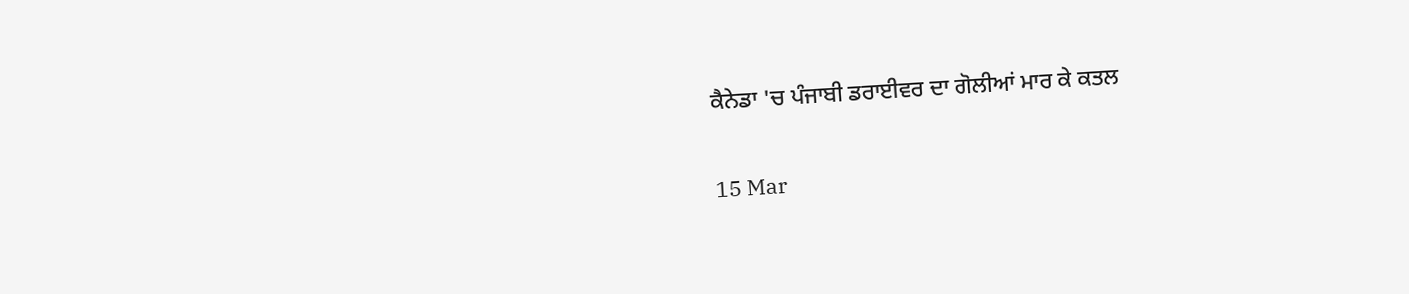ਕੈਨੇਡਾ 'ਚ ਪੰਜਾਬੀ ਡਰਾਈਵਰ ਦਾ ਗੋਲੀਆਂ ਮਾਰ ਕੇ ਕਤਲ

15 Mar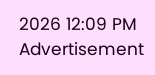2026 12:09 PM
Advertisement